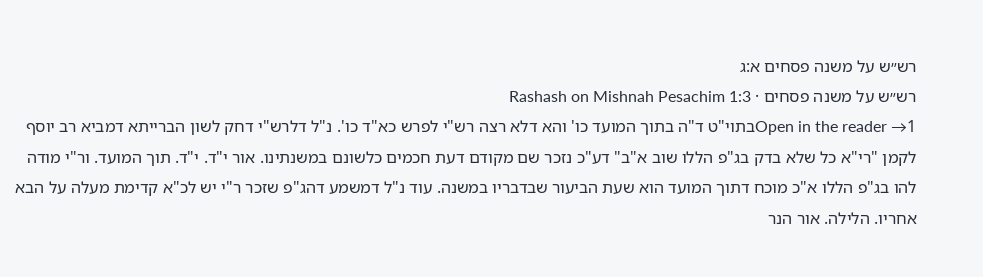רש״ש על משנה פסחים א:ג
רש״ש על משנה פסחים · Rashash on Mishnah Pesachim 1:3
Open in the reader →1בתוי"ט ד"ה בתוך המועד כו' והא דלא רצה רש"י לפרש כא"ד כו'. נ"ל דלרש"י דחק לשון הברייתא דמביא רב יוסף לקמן "רי"א כל שלא בדק בג"פ הללו שוב א"ב" דע"כ נזכר שם מקודם דעת חכמים כלשונם במשנתינו. אור י"ד. י"ד. תוך המועד. ור"י מודה להו בג"פ הללו א"כ מוכח דתוך המועד הוא שעת הביעור שבדבריו במשנה. עוד נ"ל דמשמע דהג"פ שזכר ר"י יש לכ"א קדימת מעלה על הבא אחריו. הלילה. אור הנר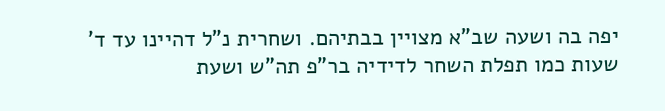יפה בה ושעה שב"א מצויין בבתיהם. ושחרית נ"ל דהיינו עד ד' שעות כמו תפלת השחר לדידיה בר"פ תה"ש ושעת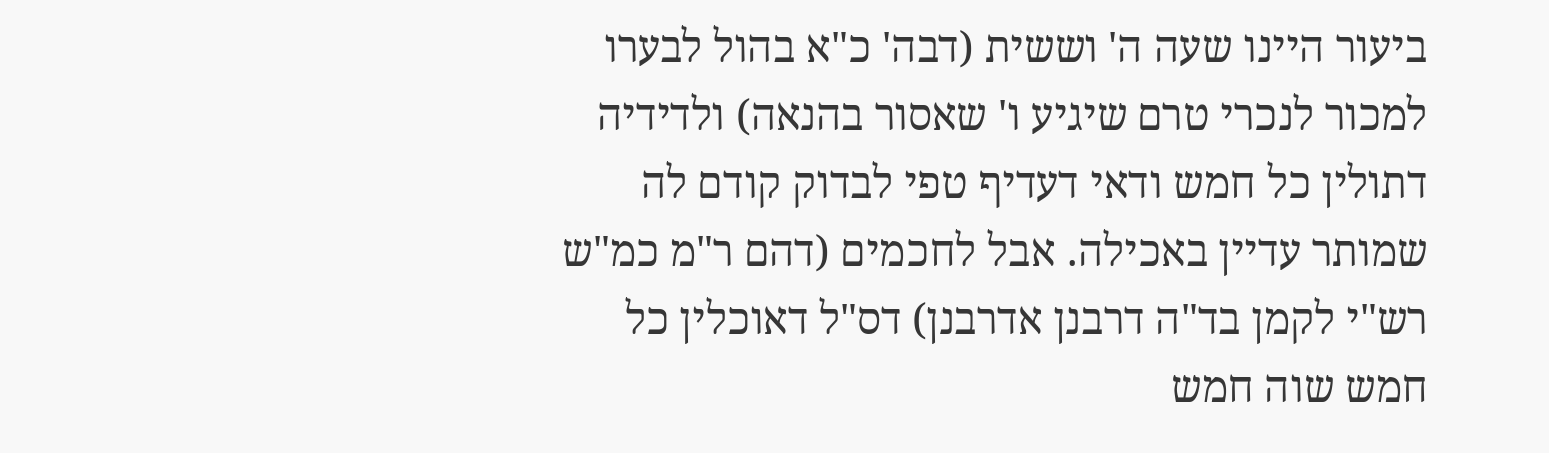ביעור היינו שעה ה' וששית (דבה' כ"א בהול לבערו למכור לנכרי טרם שיגיע ו' שאסור בהנאה) ולדידיה דתולין כל חמש ודאי דעדיף טפי לבדוק קודם לה שמותר עדיין באכילה. אבל לחכמים (דהם ר"מ כמ"ש רש"י לקמן בד"ה דרבנן אדרבנן) דס"ל דאוכלין כל חמש שוה חמש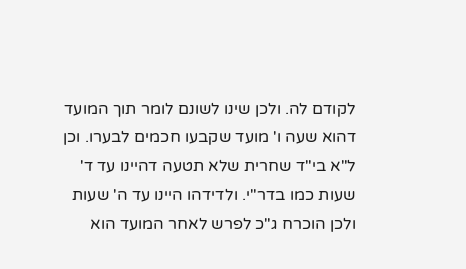לקודם לה. ולכן שינו לשונם לומר תוך המועד דהוא שעה ו' מועד שקבעו חכמים לבערו. וכן ל"א בי"ד שחרית שלא תטעה דהיינו עד ד' שעות כמו בדר"י. ולדידהו היינו עד ה' שעות ולכן הוכרח ג"כ לפרש לאחר המועד הוא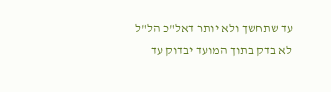עד שתחשך ולא יותר דאל"כ הל"ל לא בדק בתוך המועד יבדוק עד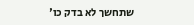שתחשך לא בדק כו'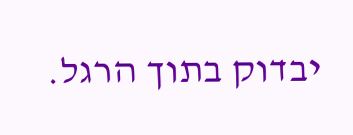יבדוק בתוך הרגל.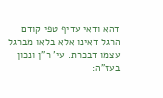דהא ודאי עדיף טפי קודם הרגל דאינו אלא בלאו מברגל עצמו דבכרת. עי' ר"ן ונכון בעז"ה: